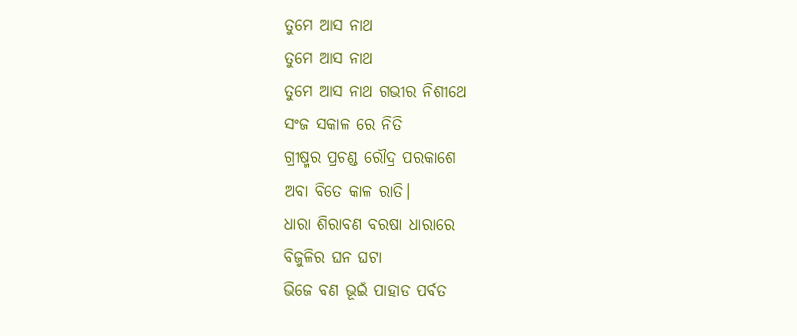ତୁମେ ଆସ ନାଥ
ତୁମେ ଆସ ନାଥ
ତୁମେ ଆସ ନାଥ ଗଭୀର ନିଶୀଥେ
ସଂଜ ସକାଳ ରେ ନିତି
ଗ୍ରୀଷ୍ମର ପ୍ରଚଣ୍ଡ ରୌଦ୍ର ପରକାଶେ
ଅବା ବିତେ କାଳ ରାତି।
ଧାରା ଶିରାବଣ ବରଷା ଧାରାରେ
ବିଜୁଳିର ଘନ ଘଟା
ଭିଜେ ବଣ ଭୂଇଁ ପାହାଡ ପର୍ବତ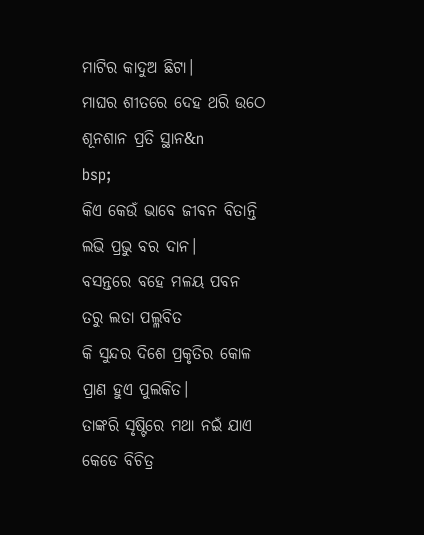ମାଟିର କାଦୁଅ ଛିଟା।
ମାଘର ଶୀତରେ ଦେହ ଥରି ଉଠେ
ଶୂନଶାନ ପ୍ରତି ସ୍ଥାନ&n
bsp;
କିଏ କେଉଁ ଭାବେ ଜୀବନ ବିତାନ୍ତି
ଲଭି ପ୍ରଭୁ ବର ଦାନ।
ବସନ୍ତରେ ବହେ ମଳୟ ପବନ
ତରୁ ଲତା ପଲ୍ଳବିତ
କି ସୁନ୍ଦର ଦିଶେ ପ୍ରକୃତିର କୋଳ
ପ୍ରାଣ ହୁଏ ପୁଲକିତ।
ତାଙ୍କରି ସୃଷ୍ଟିରେ ମଥା ନଇଁ ଯାଏ
କେଡେ ବିଚିତ୍ର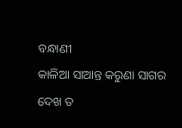ବନ୍ଧାଣୀ
କାଳିଆ ସାଆନ୍ତ କରୁଣା ସାଗର
ଦେଖ ତ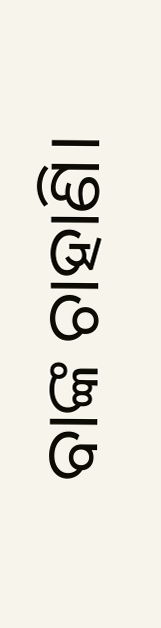ବାଙ୍କ ଚାହାଣି।